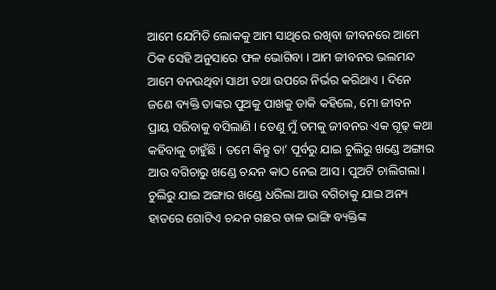ଆମେ ଯେମିତି ଲୋକକୁ ଆମ ସାଥିରେ ରଖିବା ଜୀବନରେ ଆମେ ଠିକ ସେହି ଅନୁସାରେ ଫଳ ଭୋଗିବା । ଆମ ଜୀବନର ଭଲମନ୍ଦ ଆମେ ବନଉଥିବା ସାଥୀ ତଥା ଉପରେ ନିର୍ଭର କରିଥାଏ । ଦିନେ ଜଣେ ବ୍ୟକ୍ତି ତାଙ୍କର ପୁଅକୁ ପାଖକୁ ଡାକି କହିଲେ, ମୋ ଜୀବନ ପ୍ରାୟ ସରିବାକୁ ବସିଲାଣି । ତେଣୁ ମୁଁ ତମକୁ ଜୀବନର ଏକ ଗୂଢ଼ କଥା କହିବାକୁ ଚାହୁଁଛି । ତମେ କିନ୍ତୁ ତା’ ପୂର୍ବରୁ ଯାଇ ଚୁଲିରୁ ଖଣ୍ଡେ ଅଙ୍ଗାର ଆଉ ବଗିଚାରୁ ଖଣ୍ଡେ ଚନ୍ଦନ କାଠ ନେଇ ଆସ । ପୁଅଟି ଚାଲିଗଲା । ଚୁଲିରୁ ଯାଇ ଅଙ୍ଗାର ଖଣ୍ଡେ ଧରିଲା ଆଉ ବଗିଚାକୁ ଯାଇ ଅନ୍ୟ ହାତରେ ଗୋଟିଏ ଚନ୍ଦନ ଗଛର ଡାଳ ଭାଙ୍ଗି ବ୍ୟକ୍ତିଙ୍କ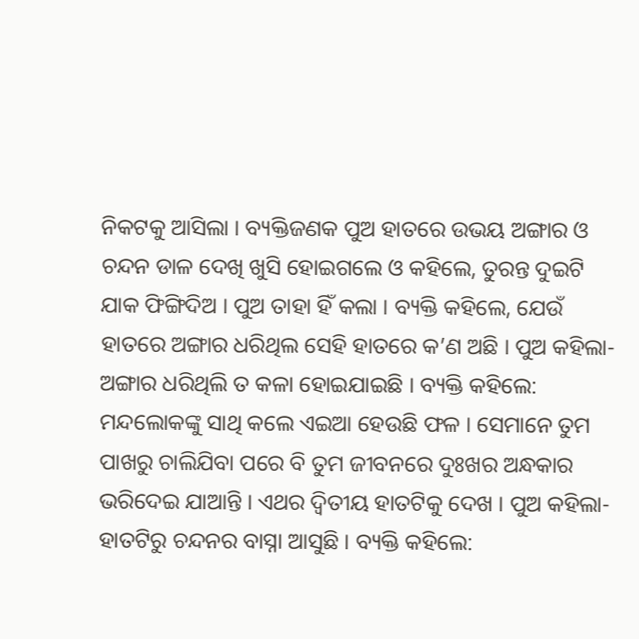ନିକଟକୁ ଆସିଲା । ବ୍ୟକ୍ତିଜଣକ ପୁଅ ହାତରେ ଉଭୟ ଅଙ୍ଗାର ଓ ଚନ୍ଦନ ଡାଳ ଦେଖି ଖୁସି ହୋଇଗଲେ ଓ କହିଲେ, ତୁରନ୍ତ ଦୁଇଟି ଯାକ ଫିଙ୍ଗିଦିଅ । ପୁଅ ତାହା ହିଁ କଲା । ବ୍ୟକ୍ତି କହିଲେ, ଯେଉଁ ହାତରେ ଅଙ୍ଗାର ଧରିଥିଲ ସେହି ହାତରେ କ’ଣ ଅଛି । ପୁଅ କହିଲା- ଅଙ୍ଗାର ଧରିଥିଲି ତ କଳା ହୋଇଯାଇଛି । ବ୍ୟକ୍ତି କହିଲେ: ମନ୍ଦଲୋକଙ୍କୁ ସାଥି କଲେ ଏଇଆ ହେଉଛି ଫଳ । ସେମାନେ ତୁମ ପାଖରୁ ଚାଲିଯିବା ପରେ ବି ତୁମ ଜୀବନରେ ଦୁଃଖର ଅନ୍ଧକାର ଭରିଦେଇ ଯାଆନ୍ତି । ଏଥର ଦ୍ୱିତୀୟ ହାତଟିକୁ ଦେଖ । ପୁଅ କହିଲା- ହାତଟିରୁ ଚନ୍ଦନର ବାସ୍ନା ଆସୁଛି । ବ୍ୟକ୍ତି କହିଲେ: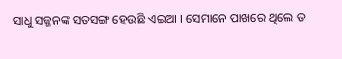ସାଧୁ ସଜ୍ଜନଙ୍କ ସତସଙ୍ଗ ହେଉଛି ଏଇଆ । ସେମାନେ ପାଖରେ ଥିଲେ ତ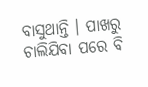ବାସୁଥାନ୍ତି । ପାଖରୁ ଚାଲିଯିବା ପରେ ବି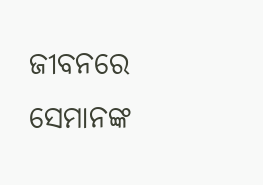ଜୀବନରେ ସେମାନଙ୍କ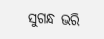ସୁଗନ୍ଧ ଭରି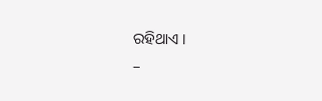ରହିଥାଏ ।
–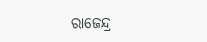ରାଜେନ୍ଦ୍ର